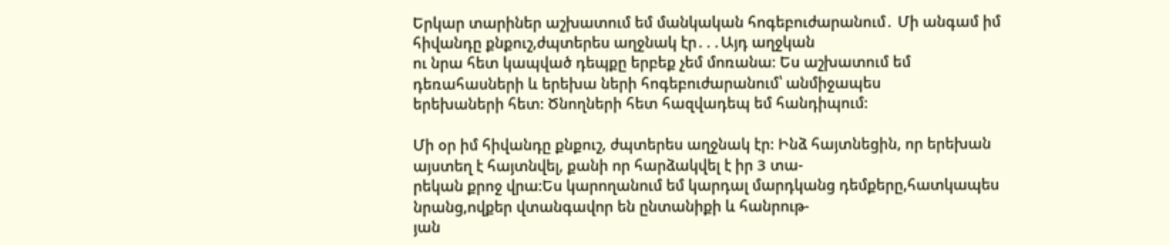Երկար տարիներ աշխատում եմ մանկական հոգեբուժարանում․ Մի անգամ իմ հիվանդը քնքուշ,ժպտերես աղջնակ էր․․․Այդ աղջկան
ու նրա հետ կապված դեպքը երբեք չեմ մոռանա։ Ես աշխատում եմ դեռահասների և երեխա ների հոգեբուժարանում՝ անմիջապես
երեխաների հետ: Ծնողների հետ հազվադեպ եմ հանդիպում:

Մի օր իմ հիվանդը քնքուշ, ժպտերես աղջնակ էր: Ինձ հայտնեցին, որ երեխան այստեղ է հայտնվել, քանի որ հարձակվել է իր 3 տա-
րեկան քրոջ վրա:Ես կարողանում եմ կարդալ մարդկանց դեմքերը,հատկապես նրանց,ովքեր վտանգավոր են ընտանիքի և հանրութ-
յան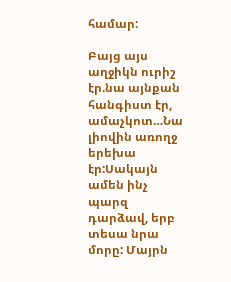համար:

Բայց այս աղջիկն ուրիշ էր.նա այնքան հանգիստ էր, ամաչկոտ…Նա լիովին առողջ երեխա էր:Սակայն ամեն ինչ պարզ դարձավ, երբ
տեսա նրա մորը: Մայրն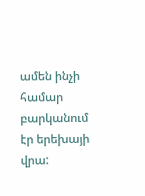ամեն ինչի համար բարկանում էր երեխայի վրա: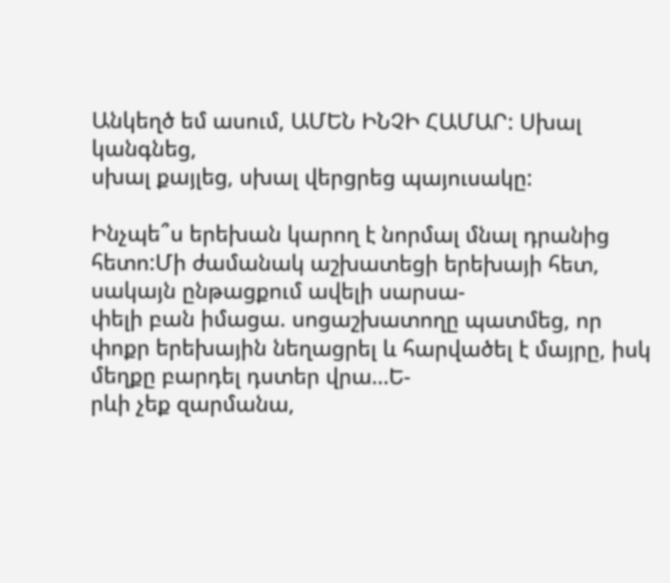Անկեղծ եմ ասում, ԱՄԵՆ ԻՆՉԻ ՀԱՄԱՐ: Սխալ կանգնեց,
սխալ քայլեց, սխալ վերցրեց պայուսակը:

Ինչպե՞ս երեխան կարող է նորմալ մնալ դրանից հետո:Մի ժամանակ աշխատեցի երեխայի հետ, սակայն ընթացքում ավելի սարսա-
փելի բան իմացա. սոցաշխատողը պատմեց, որ փոքր երեխային նեղացրել և հարվածել է մայրը, իսկ մեղքը բարդել դստեր վրա…Ե-
րևի չեք զարմանա,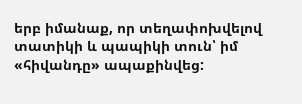երբ իմանաք, որ տեղափոխվելով տատիկի և պապիկի տուն՝ իմ «հիվանդը» ապաքինվեց: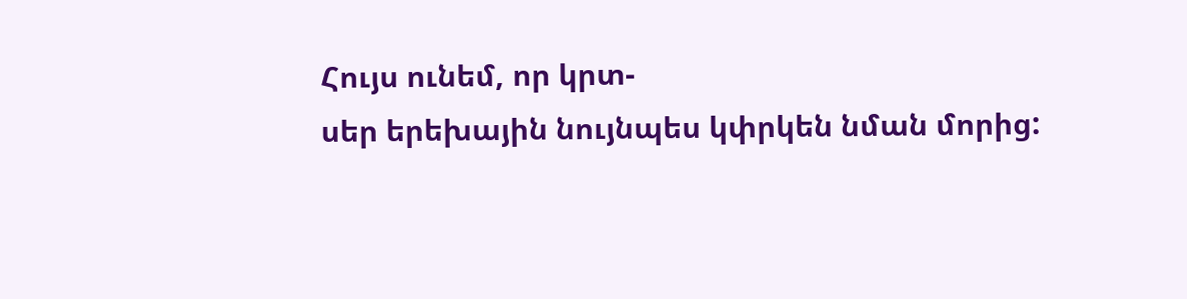Հույս ունեմ, որ կրտ-
սեր երեխային նույնպես կփրկեն նման մորից: